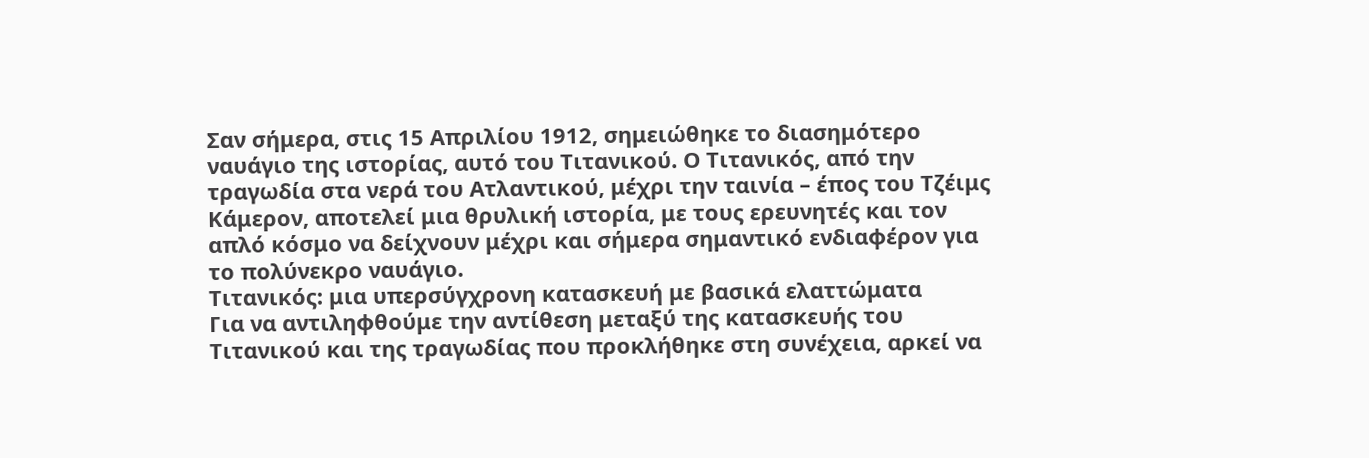Σαν σήμερα, στις 15 Απριλίου 1912, σημειώθηκε το διασημότερο ναυάγιο της ιστορίας, αυτό του Τιτανικού. Ο Τιτανικός, από την τραγωδία στα νερά του Ατλαντικού, μέχρι την ταινία – έπος του Τζέιμς Κάμερον, αποτελεί μια θρυλική ιστορία, με τους ερευνητές και τον απλό κόσμο να δείχνουν μέχρι και σήμερα σημαντικό ενδιαφέρον για το πολύνεκρο ναυάγιο.
Τιτανικός: μια υπερσύγχρονη κατασκευή με βασικά ελαττώματα
Για να αντιληφθούμε την αντίθεση μεταξύ της κατασκευής του Τιτανικού και της τραγωδίας που προκλήθηκε στη συνέχεια, αρκεί να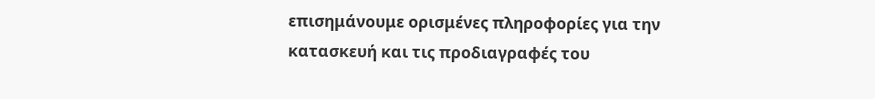επισημάνουμε ορισμένες πληροφορίες για την κατασκευή και τις προδιαγραφές του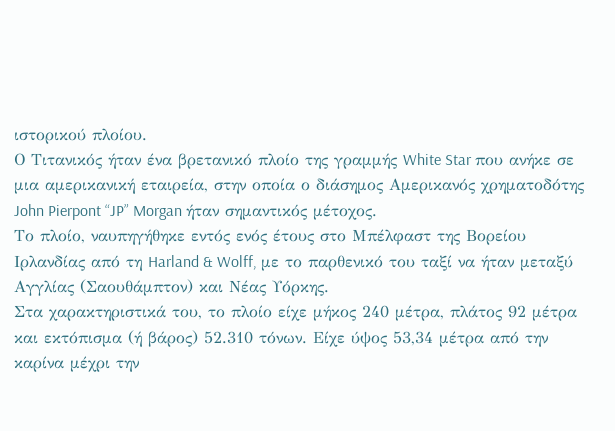ιστορικού πλοίου.
Ο Τιτανικός ήταν ένα βρετανικό πλοίο της γραμμής White Star που ανήκε σε μια αμερικανική εταιρεία, στην οποία ο διάσημος Αμερικανός χρηματοδότης John Pierpont “JP” Morgan ήταν σημαντικός μέτοχος.
Το πλοίο, ναυπηγήθηκε εντός ενός έτους στο Μπέλφαστ της Βορείου Ιρλανδίας από τη Harland & Wolff, με το παρθενικό του ταξί να ήταν μεταξύ Αγγλίας (Σαουθάμπτον) και Νέας Υόρκης.
Στα χαρακτηριστικά του, το πλοίο είχε μήκος 240 μέτρα, πλάτος 92 μέτρα και εκτόπισμα (ή βάρος) 52.310 τόνων. Είχε ύψος 53,34 μέτρα από την καρίνα μέχρι την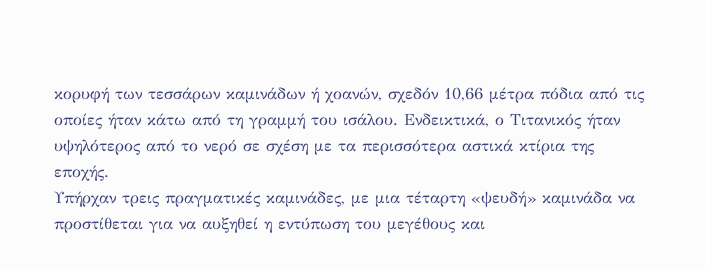κορυφή των τεσσάρων καμινάδων ή χοανών, σχεδόν 10,66 μέτρα πόδια από τις οποίες ήταν κάτω από τη γραμμή του ισάλου. Ενδεικτικά, ο Τιτανικός ήταν υψηλότερος από το νερό σε σχέση με τα περισσότερα αστικά κτίρια της εποχής.
Υπήρχαν τρεις πραγματικές καμινάδες, με μια τέταρτη «ψευδή» καμινάδα να προστίθεται για να αυξηθεί η εντύπωση του μεγέθους και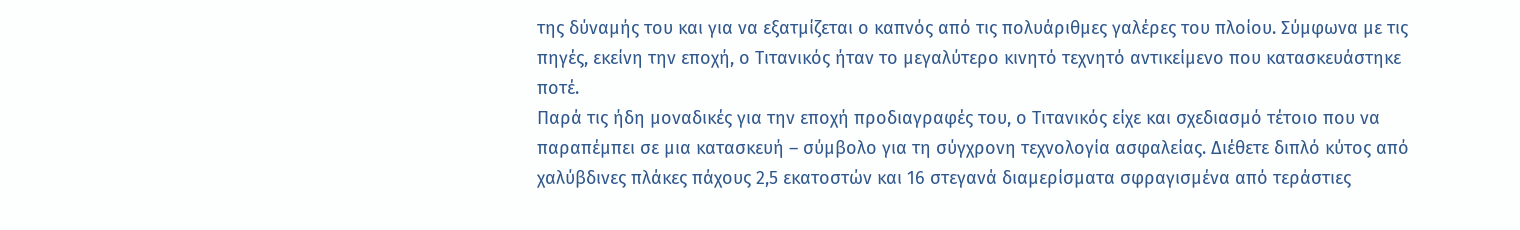της δύναμής του και για να εξατμίζεται ο καπνός από τις πολυάριθμες γαλέρες του πλοίου. Σύμφωνα με τις πηγές, εκείνη την εποχή, ο Τιτανικός ήταν το μεγαλύτερο κινητό τεχνητό αντικείμενο που κατασκευάστηκε ποτέ.
Παρά τις ήδη μοναδικές για την εποχή προδιαγραφές του, ο Τιτανικός είχε και σχεδιασμό τέτοιο που να παραπέμπει σε μια κατασκευή – σύμβολο για τη σύγχρονη τεχνολογία ασφαλείας. Διέθετε διπλό κύτος από χαλύβδινες πλάκες πάχους 2,5 εκατοστών και 16 στεγανά διαμερίσματα σφραγισμένα από τεράστιες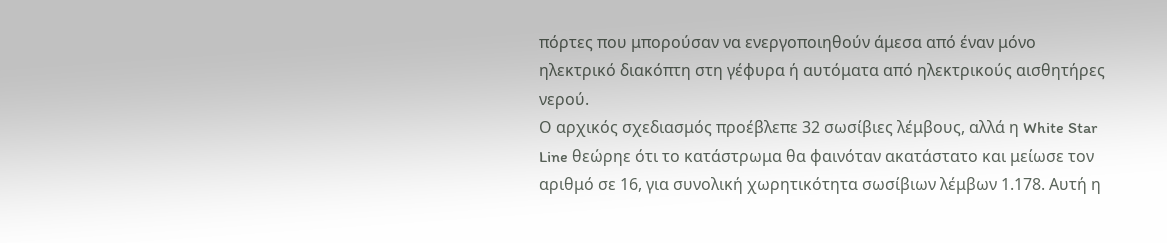πόρτες που μπορούσαν να ενεργοποιηθούν άμεσα από έναν μόνο ηλεκτρικό διακόπτη στη γέφυρα ή αυτόματα από ηλεκτρικούς αισθητήρες νερού.
Ο αρχικός σχεδιασμός προέβλεπε 32 σωσίβιες λέμβους, αλλά η White Star Line θεώρηε ότι το κατάστρωμα θα φαινόταν ακατάστατο και μείωσε τον αριθμό σε 16, για συνολική χωρητικότητα σωσίβιων λέμβων 1.178. Αυτή η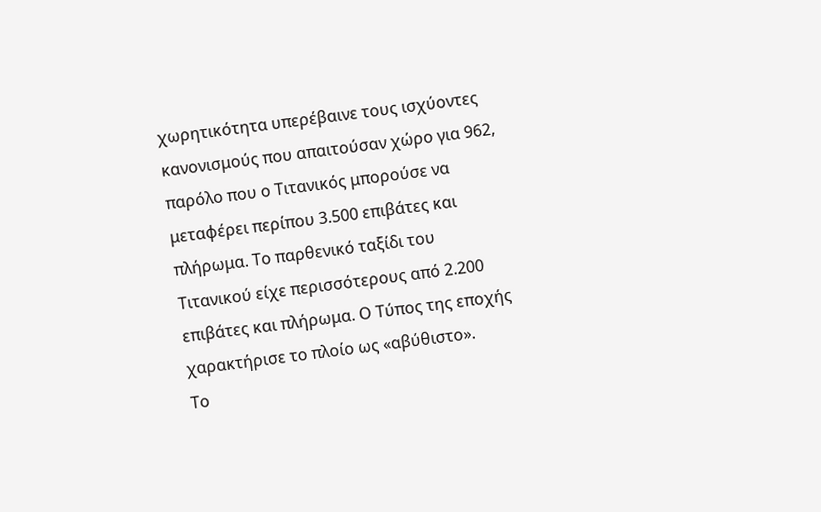χωρητικότητα υπερέβαινε τους ισχύοντες κανονισμούς που απαιτούσαν χώρο για 962, παρόλο που ο Τιτανικός μπορούσε να μεταφέρει περίπου 3.500 επιβάτες και πλήρωμα. Το παρθενικό ταξίδι του Τιτανικού είχε περισσότερους από 2.200 επιβάτες και πλήρωμα. Ο Τύπος της εποχής χαρακτήρισε το πλοίο ως «αβύθιστο».
Το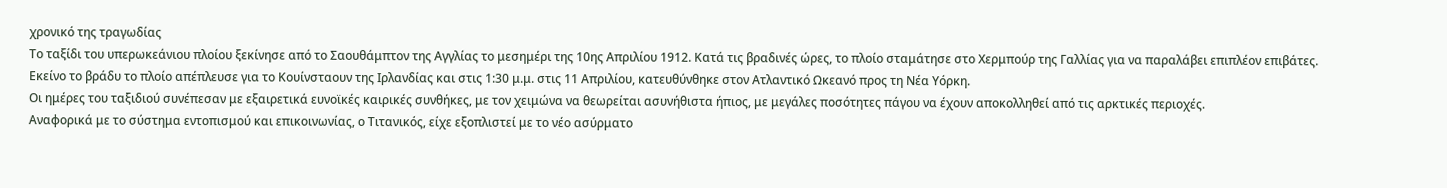χρονικό της τραγωδίας
Το ταξίδι του υπερωκεάνιου πλοίου ξεκίνησε από το Σαουθάμπτον της Αγγλίας το μεσημέρι της 10ης Απριλίου 1912. Κατά τις βραδινές ώρες, το πλοίο σταμάτησε στο Χερμπούρ της Γαλλίας για να παραλάβει επιπλέον επιβάτες. Εκείνο το βράδυ το πλοίο απέπλευσε για το Κουίνσταουν της Ιρλανδίας και στις 1:30 μ.μ. στις 11 Απριλίου, κατευθύνθηκε στον Ατλαντικό Ωκεανό προς τη Νέα Υόρκη.
Οι ημέρες του ταξιδιού συνέπεσαν με εξαιρετικά ευνοϊκές καιρικές συνθήκες, με τον χειμώνα να θεωρείται ασυνήθιστα ήπιος, με μεγάλες ποσότητες πάγου να έχουν αποκολληθεί από τις αρκτικές περιοχές.
Αναφορικά με το σύστημα εντοπισμού και επικοινωνίας, ο Τιτανικός, είχε εξοπλιστεί με το νέο ασύρματο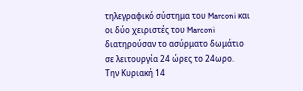τηλεγραφικό σύστημα του Marconi και οι δύο χειριστές του Marconi διατηρούσαν το ασύρματο δωμάτιο σε λειτουργία 24 ώρες το 24ωρο.
Την Κυριακή 14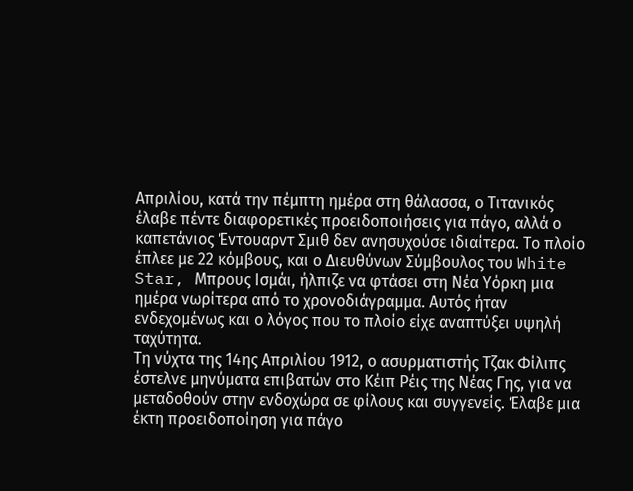Απριλίου, κατά την πέμπτη ημέρα στη θάλασσα, ο Τιτανικός έλαβε πέντε διαφορετικές προειδοποιήσεις για πάγο, αλλά ο καπετάνιος Έντουαρντ Σμιθ δεν ανησυχούσε ιδιαίτερα. Το πλοίο έπλεε με 22 κόμβους, και ο Διευθύνων Σύμβουλος του White Star, Μπρους Ισμάι, ήλπιζε να φτάσει στη Νέα Υόρκη μια ημέρα νωρίτερα από το χρονοδιάγραμμα. Αυτός ήταν ενδεχομένως και ο λόγος που το πλοίο είχε αναπτύξει υψηλή ταχύτητα.
Τη νύχτα της 14ης Απριλίου 1912, ο ασυρματιστής Τζακ Φίλιπς έστελνε μηνύματα επιβατών στο Κέιπ Ρέις της Νέας Γης, για να μεταδοθούν στην ενδοχώρα σε φίλους και συγγενείς. Έλαβε μια έκτη προειδοποίηση για πάγο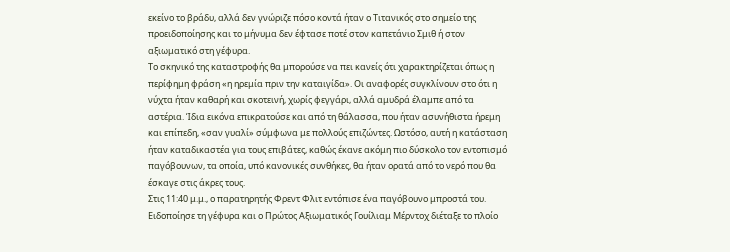εκείνο το βράδυ, αλλά δεν γνώριζε πόσο κοντά ήταν ο Τιτανικός στο σημείο της προειδοποίησης και το μήνυμα δεν έφτασε ποτέ στον καπετάνιο Σμιθ ή στον αξιωματικό στη γέφυρα.
Το σκηνικό της καταστροφής θα μπορούσε να πει κανείς ότι χαρακτηρίζεται όπως η περίφημη φράση «η ηρεμία πριν την καταιγίδα». Οι αναφορές συγκλίνουν στο ότι η νύχτα ήταν καθαρή και σκοτεινή, χωρίς φεγγάρι, αλλά αμυδρά έλαμπε από τα αστέρια. Ίδια εικόνα επικρατούσε και από τη θάλασσα, που ήταν ασυνήθιστα ήρεμη και επίπεδη, «σαν γυαλί» σύμφωνα με πολλούς επιζώντες. Ωστόσο, αυτή η κατάσταση ήταν καταδικαστέα για τους επιβάτες, καθώς έκανε ακόμη πιο δύσκολο τον εντοπισμό παγόβουνων, τα οποία, υπό κανονικές συνθήκες, θα ήταν ορατά από το νερό που θα έσκαγε στις άκρες τους.
Στις 11:40 μ.μ., ο παρατηρητής Φρεντ Φλιτ εντόπισε ένα παγόβουνο μπροστά του. Ειδοποίησε τη γέφυρα και ο Πρώτος Αξιωματικός Γουίλιαμ Μέρντοχ διέταξε το πλοίο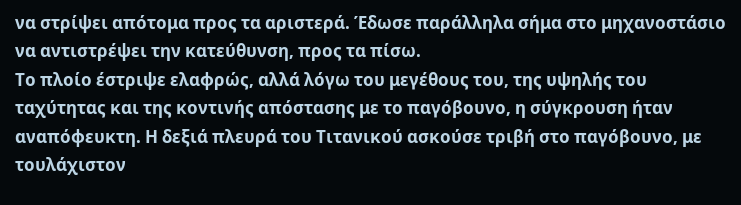να στρίψει απότομα προς τα αριστερά. Έδωσε παράλληλα σήμα στο μηχανοστάσιο να αντιστρέψει την κατεύθυνση, προς τα πίσω.
Το πλοίο έστριψε ελαφρώς, αλλά λόγω του μεγέθους του, της υψηλής του ταχύτητας και της κοντινής απόστασης με το παγόβουνο, η σύγκρουση ήταν αναπόφευκτη. Η δεξιά πλευρά του Τιτανικού ασκούσε τριβή στο παγόβουνο, με τουλάχιστον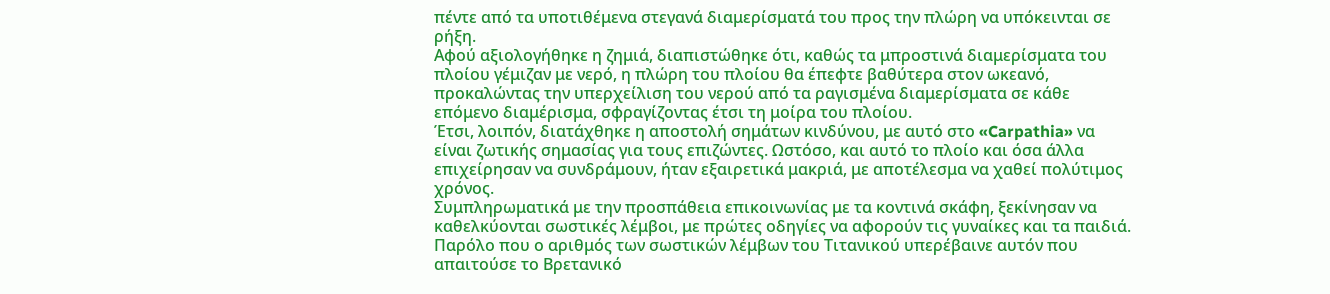πέντε από τα υποτιθέμενα στεγανά διαμερίσματά του προς την πλώρη να υπόκεινται σε ρήξη.
Αφού αξιολογήθηκε η ζημιά, διαπιστώθηκε ότι, καθώς τα μπροστινά διαμερίσματα του πλοίου γέμιζαν με νερό, η πλώρη του πλοίου θα έπεφτε βαθύτερα στον ωκεανό, προκαλώντας την υπερχείλιση του νερού από τα ραγισμένα διαμερίσματα σε κάθε επόμενο διαμέρισμα, σφραγίζοντας έτσι τη μοίρα του πλοίου.
Έτσι, λοιπόν, διατάχθηκε η αποστολή σημάτων κινδύνου, με αυτό στο «Carpathia» να είναι ζωτικής σημασίας για τους επιζώντες. Ωστόσο, και αυτό το πλοίο και όσα άλλα επιχείρησαν να συνδράμουν, ήταν εξαιρετικά μακριά, με αποτέλεσμα να χαθεί πολύτιμος χρόνος.
Συμπληρωματικά με την προσπάθεια επικοινωνίας με τα κοντινά σκάφη, ξεκίνησαν να καθελκύονται σωστικές λέμβοι, με πρώτες οδηγίες να αφορούν τις γυναίκες και τα παιδιά. Παρόλο που ο αριθμός των σωστικών λέμβων του Τιτανικού υπερέβαινε αυτόν που απαιτούσε το Βρετανικό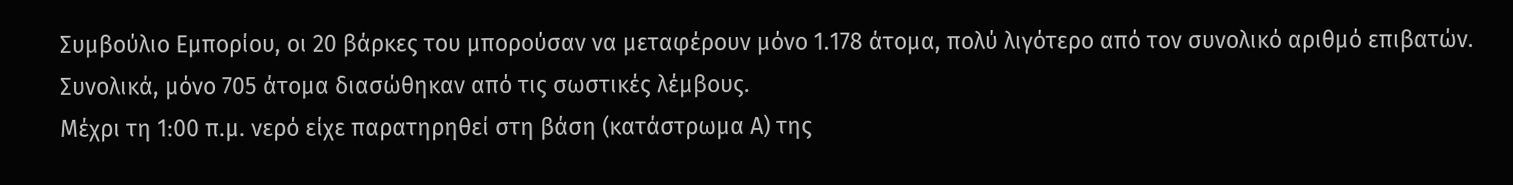Συμβούλιο Εμπορίου, οι 20 βάρκες του μπορούσαν να μεταφέρουν μόνο 1.178 άτομα, πολύ λιγότερο από τον συνολικό αριθμό επιβατών. Συνολικά, μόνο 705 άτομα διασώθηκαν από τις σωστικές λέμβους.
Μέχρι τη 1:00 π.μ. νερό είχε παρατηρηθεί στη βάση (κατάστρωμα Α) της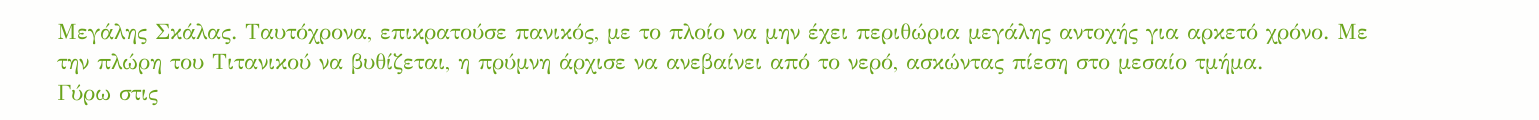Μεγάλης Σκάλας. Ταυτόχρονα, επικρατούσε πανικός, με το πλοίο να μην έχει περιθώρια μεγάλης αντοχής για αρκετό χρόνο. Με την πλώρη του Τιτανικού να βυθίζεται, η πρύμνη άρχισε να ανεβαίνει από το νερό, ασκώντας πίεση στο μεσαίο τμήμα.
Γύρω στις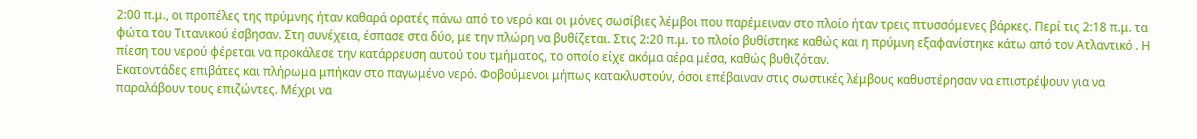2:00 π.μ., οι προπέλες της πρύμνης ήταν καθαρά ορατές πάνω από το νερό και οι μόνες σωσίβιες λέμβοι που παρέμειναν στο πλοίο ήταν τρεις πτυσσόμενες βάρκες. Περί τις 2:18 π.μ. τα φώτα του Τιτανικού έσβησαν. Στη συνέχεια, έσπασε στα δύο, με την πλώρη να βυθίζεται. Στις 2:20 π.μ. το πλοίο βυθίστηκε καθώς και η πρύμνη εξαφανίστηκε κάτω από τον Ατλαντικό . Η πίεση του νερού φέρεται να προκάλεσε την κατάρρευση αυτού του τμήματος, το οποίο είχε ακόμα αέρα μέσα, καθώς βυθιζόταν.
Εκατοντάδες επιβάτες και πλήρωμα μπήκαν στο παγωμένο νερό. Φοβούμενοι μήπως κατακλυστούν, όσοι επέβαιναν στις σωστικές λέμβους καθυστέρησαν να επιστρέψουν για να παραλάβουν τους επιζώντες. Μέχρι να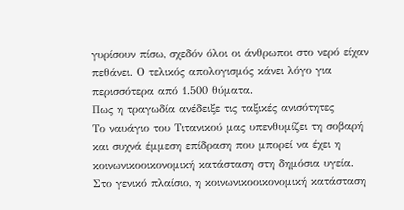γυρίσουν πίσω, σχεδόν όλοι οι άνθρωποι στο νερό είχαν πεθάνει. Ο τελικός απολογισμός κάνει λόγο για περισσότερα από 1.500 θύματα.
Πως η τραγωδία ανέδειξε τις ταξικές ανισότητες
Το ναυάγιο του Τιτανικού μας υπενθυμίζει τη σοβαρή και συχνά έμμεση επίδραση που μπορεί να έχει η κοινωνικοοικονομική κατάσταση στη δημόσια υγεία. Στο γενικό πλαίσιο, η κοινωνικοοικονομική κατάσταση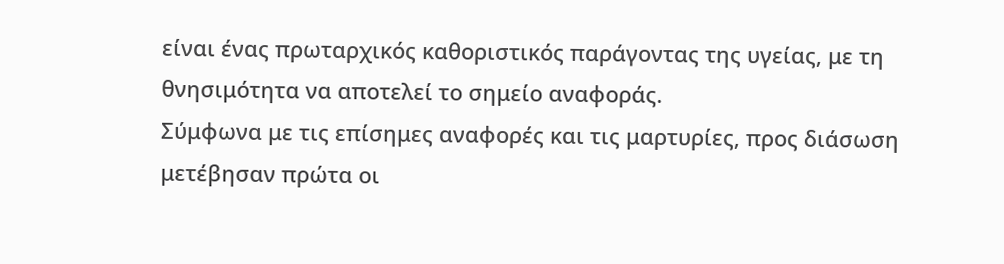είναι ένας πρωταρχικός καθοριστικός παράγοντας της υγείας, με τη θνησιμότητα να αποτελεί το σημείο αναφοράς.
Σύμφωνα με τις επίσημες αναφορές και τις μαρτυρίες, προς διάσωση μετέβησαν πρώτα οι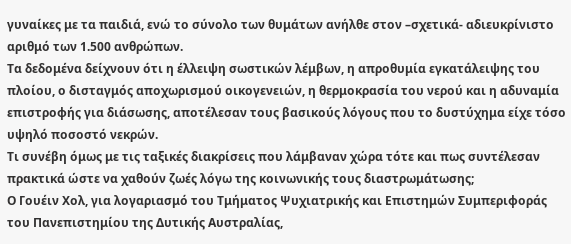γυναίκες με τα παιδιά, ενώ το σύνολο των θυμάτων ανήλθε στον –σχετικά- αδιευκρίνιστο αριθμό των 1.500 ανθρώπων.
Τα δεδομένα δείχνουν ότι η έλλειψη σωστικών λέμβων, η απροθυμία εγκατάλειψης του πλοίου, ο δισταγμός αποχωρισμού οικογενειών, η θερμοκρασία του νερού και η αδυναμία επιστροφής για διάσωσης, αποτέλεσαν τους βασικούς λόγους που το δυστύχημα είχε τόσο υψηλό ποσοστό νεκρών.
Τι συνέβη όμως με τις ταξικές διακρίσεις που λάμβαναν χώρα τότε και πως συντέλεσαν πρακτικά ώστε να χαθούν ζωές λόγω της κοινωνικής τους διαστρωμάτωσης;
Ο Γουέιν Χολ, για λογαριασμό του Τμήματος Ψυχιατρικής και Επιστημών Συμπεριφοράς του Πανεπιστημίου της Δυτικής Αυστραλίας,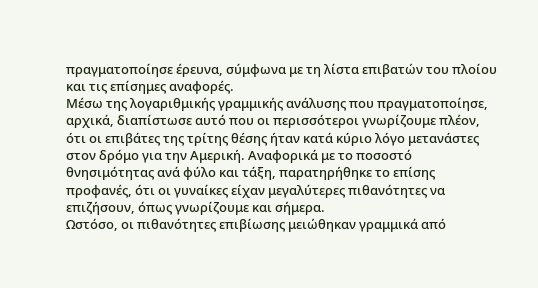πραγματοποίησε έρευνα, σύμφωνα με τη λίστα επιβατών του πλοίου και τις επίσημες αναφορές.
Μέσω της λογαριθμικής γραμμικής ανάλυσης που πραγματοποίησε, αρχικά, διαπίστωσε αυτό που οι περισσότεροι γνωρίζουμε πλέον, ότι οι επιβάτες της τρίτης θέσης ήταν κατά κύριο λόγο μετανάστες στον δρόμο για την Αμερική. Αναφορικά με το ποσοστό θνησιμότητας ανά φύλο και τάξη, παρατηρήθηκε το επίσης προφανές, ότι οι γυναίκες είχαν μεγαλύτερες πιθανότητες να επιζήσουν, όπως γνωρίζουμε και σήμερα.
Ωστόσο, οι πιθανότητες επιβίωσης μειώθηκαν γραμμικά από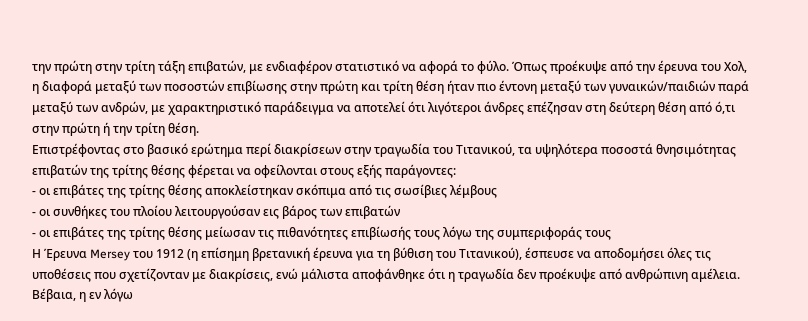την πρώτη στην τρίτη τάξη επιβατών, με ενδιαφέρον στατιστικό να αφορά το φύλο. Όπως προέκυψε από την έρευνα του Χολ, η διαφορά μεταξύ των ποσοστών επιβίωσης στην πρώτη και τρίτη θέση ήταν πιο έντονη μεταξύ των γυναικών/παιδιών παρά μεταξύ των ανδρών, με χαρακτηριστικό παράδειγμα να αποτελεί ότι λιγότεροι άνδρες επέζησαν στη δεύτερη θέση από ό,τι στην πρώτη ή την τρίτη θέση.
Επιστρέφοντας στο βασικό ερώτημα περί διακρίσεων στην τραγωδία του Τιτανικού, τα υψηλότερα ποσοστά θνησιμότητας επιβατών της τρίτης θέσης φέρεται να οφείλονται στους εξής παράγοντες:
- οι επιβάτες της τρίτης θέσης αποκλείστηκαν σκόπιμα από τις σωσίβιες λέμβους
- οι συνθήκες του πλοίου λειτουργούσαν εις βάρος των επιβατών
- οι επιβάτες της τρίτης θέσης μείωσαν τις πιθανότητες επιβίωσής τους λόγω της συμπεριφοράς τους
Η Έρευνα Mersey του 1912 (η επίσημη βρετανική έρευνα για τη βύθιση του Τιτανικού), έσπευσε να αποδομήσει όλες τις υποθέσεις που σχετίζονταν με διακρίσεις, ενώ μάλιστα αποφάνθηκε ότι η τραγωδία δεν προέκυψε από ανθρώπινη αμέλεια. Βέβαια, η εν λόγω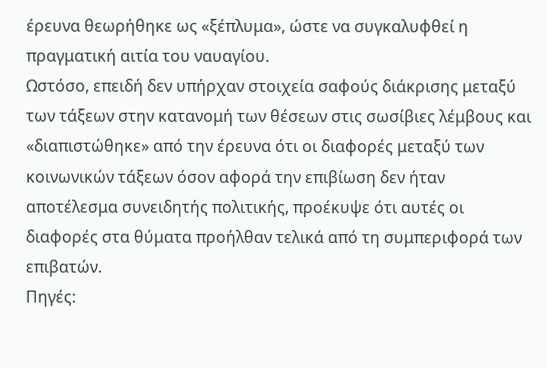έρευνα θεωρήθηκε ως «ξέπλυμα», ώστε να συγκαλυφθεί η πραγματική αιτία του ναυαγίου.
Ωστόσο, επειδή δεν υπήρχαν στοιχεία σαφούς διάκρισης μεταξύ των τάξεων στην κατανομή των θέσεων στις σωσίβιες λέμβους και «διαπιστώθηκε» από την έρευνα ότι οι διαφορές μεταξύ των κοινωνικών τάξεων όσον αφορά την επιβίωση δεν ήταν αποτέλεσμα συνειδητής πολιτικής, προέκυψε ότι αυτές οι διαφορές στα θύματα προήλθαν τελικά από τη συμπεριφορά των επιβατών.
Πηγές: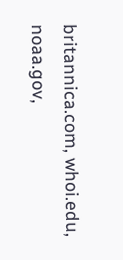britannica.com, whoi.edu, noaa.gov,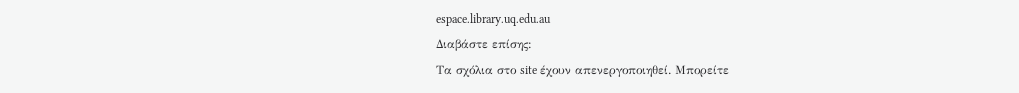espace.library.uq.edu.au
Διαβάστε επίσης:
Tα σχόλια στο site έχουν απενεργοποιηθεί. Μπορείτε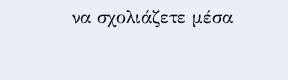να σχολιάζετε μέσα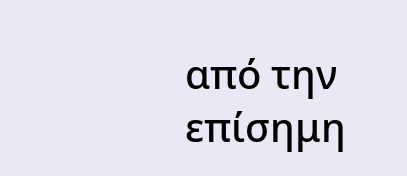από την επίσημη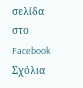σελίδα στο Facebook
Σχόλια